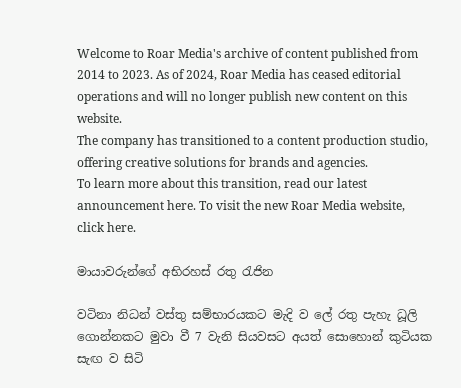Welcome to Roar Media's archive of content published from 2014 to 2023. As of 2024, Roar Media has ceased editorial operations and will no longer publish new content on this website.
The company has transitioned to a content production studio, offering creative solutions for brands and agencies.
To learn more about this transition, read our latest announcement here. To visit the new Roar Media website, click here.

මායාවරුන්ගේ අභිරහස් රතු රැජින

වටිනා නිධන් වස්තු සම්භාරයකට මැදි ව ලේ රතු පැහැ ධූලි ගොන්නකට මුවා වී 7 වැනි සියවසට අයත් සොහොන් කුටියක සැඟ ව සිටි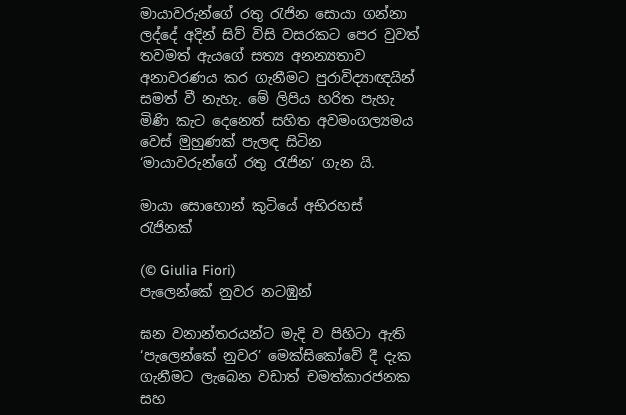මායාවරුන්ගේ රතු රැජින සොයා ගන්නා ලද්දේ අදින් සිව් විසි වසරකට පෙර වුවත් තවමත් ඇයගේ සත්‍ය අනන්‍යතාව අනාවරණය කර ගැනීමට පුරාවිද්‍යාඥයින් සමත් වී නැහැ. මේ ලිපිය හරිත පැහැ මිණි කැට දෙනෙත් සහිත අවමංගල්‍යමය වෙස් මුහුණක් පැලඳ සිටින ‘මායාවරුන්ගේ රතු රැජින’ ගැන යි.

මායා සොහොන් කුටියේ අභිරහස් රැජිනක්

(© Giulia Fiori)
පැලෙන්කේ නුවර නටඹුන්

ඝන වනාන්තරයන්ට මැදි ව පිහිටා ඇති ‘පැලෙන්කේ නුවර’ මෙක්සිකෝවේ දී දැක ගැනීමට ලැබෙන වඩාත් චමත්කාරජනක සහ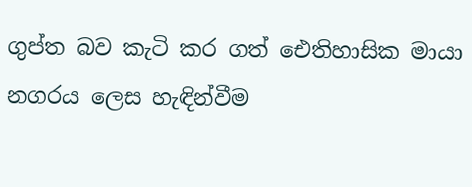ගුප්ත බව කැටි කර ගත් ඓතිහාසික මායා නගරය ලෙස හැඳින්වීම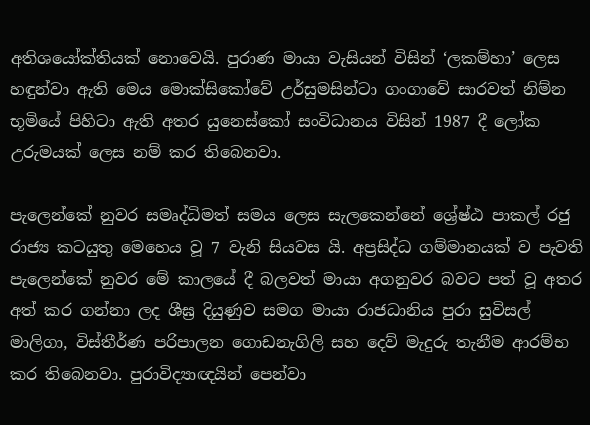අතිශයෝක්තියක් නොවෙයි. පුරාණ මායා වැසියන් විසින් ‘ලකම්හා’ ලෙස හඳුන්වා ඇති මෙය මොක්සිකෝවේ උර්සුමසින්ටා ගංගාවේ සාරවත් නිම්න භූමියේ පිහිටා ඇති අතර යුනෙස්කෝ සංවිධානය විසින් 1987 දී ලෝක උරුමයක් ලෙස නම් කර තිබෙනවා.

පැලෙන්කේ නුවර සමෘද්ධිමත් සමය ලෙස සැලකෙන්නේ ශ්‍රේෂ්ඨ පාකල් රජු රාජ්‍ය කටයුතු මෙහෙය වූ 7 වැනි සියවස යි. අප්‍රසිද්ධ ගම්මානයක් ව පැවති පැලෙන්කේ නුවර මේ කාලයේ දී බලවත් මායා අගනුවර බවට පත් වූ අතර අත් කර ගන්නා ලද ශීඝ්‍ර දියුණුව සමග මායා රාජධානිය පුරා සුවිසල් මාලිගා, විස්තීර්ණ පරිපාලන ගොඩනැගිලි සහ දෙව් මැදුරු තැනීම ආරම්භ කර තිබෙනවා. පුරාවිද්‍යාඥයින් පෙන්වා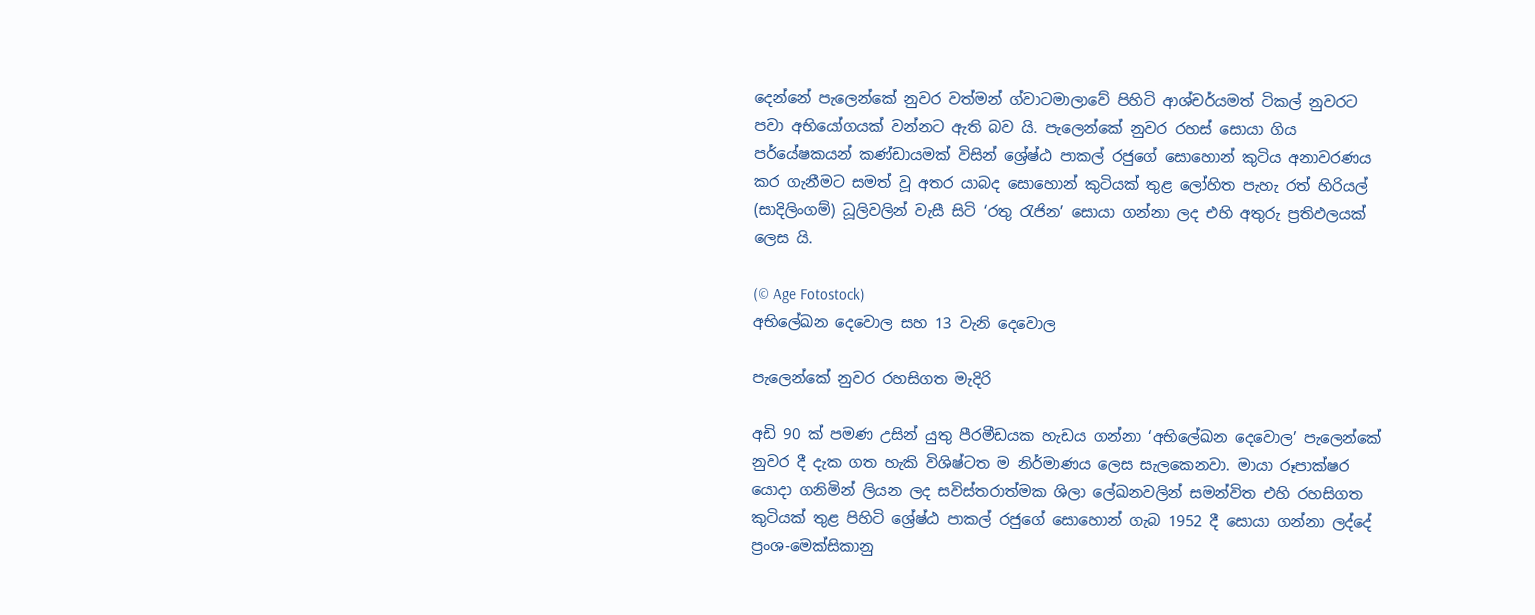දෙන්නේ පැලෙන්කේ නුවර වත්මන් ග්වාටමාලාවේ පිහිටි ආශ්චර්යමත් ටිකල් නුවරට පවා අභියෝගයක් වන්නට ඇති බව යි. පැලෙන්කේ නුවර රහස් සොයා ගිය පර්යේෂකයන් කණ්ඩායමක් විසින් ශ්‍රේෂ්ඨ පාකල් රජුගේ සොහොන් කුටිය අනාවරණය කර ගැනීමට සමත් වූ අතර යාබද සොහොන් කුටියක් තුළ ලෝහිත පැහැ රත් හිරියල් (සාදිලිංගම්) ධූලිවලින් වැසී සිටි ‘රතු රැජින’ සොයා ගන්නා ලද එහි අතුරු ප්‍රතිඵලයක් ලෙස යි.

(© Age Fotostock)
අභිලේඛන දෙවොල සහ 13 වැනි දෙවොල

පැලෙන්කේ නුවර රහසිගත මැදිරි

අඩි 90 ක් පමණ උසින් යුතු පීරමීඩයක හැඩය ගන්නා ‘අභිලේඛන දෙවොල’ පැලෙන්කේ නුවර දී දැක ගත හැකි විශිෂ්ටත ම නිර්මාණය ලෙස සැලකෙනවා. මායා රූපාක්ෂර යොදා ගනිමින් ලියන ලද සවිස්තරාත්මක ශිලා ලේඛනවලින් සමන්විත එහි රහසිගත කුටියක් තුළ පිහිටි ශ්‍රේෂ්ඨ පාකල් රජුගේ සොහොන් ගැබ 1952 දී සොයා ගන්නා ලද්දේ ප්‍රංශ-මෙක්සිකානු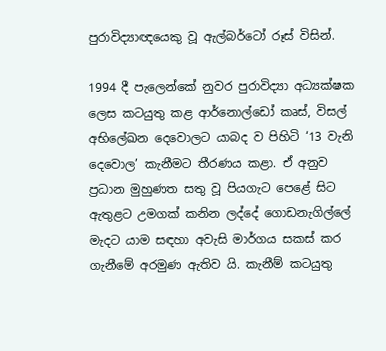පුරාවිද්‍යාඥයෙකු වූ ඇල්බර්ටෝ රූස් විසින්.

1994 දී පැලෙන්කේ නුවර පුරාවිද්‍යා අධ්‍යක්ෂක ලෙස කටයුතු කළ ආර්නොල්ඩෝ කෘස්, විසල් අභිලේඛන දෙවොලට යාබද ව පිහිටි ‘13 වැනි දෙවොල’ කැනීමට තීරණය කළා. ඒ අනුව ප්‍රධාන මුහුණත සතු වූ පියගැට පෙළේ සිට ඇතුළට උමගක් කනින ලද්දේ ගොඩනැගිල්ලේ මැදට යාම සඳහා අවැසි මාර්ගය සකස් කර ගැනීමේ අරමුණ ඇතිව යි. කැනීම් කටයුතු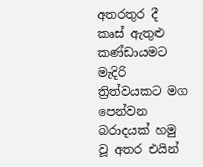අතරතුර දී කෘස් ඇතුළු කණ්ඩායමට මැදිරි ත්‍රිත්වයකට මග පෙන්වන බරාදයක් හමු වූ අතර එයින්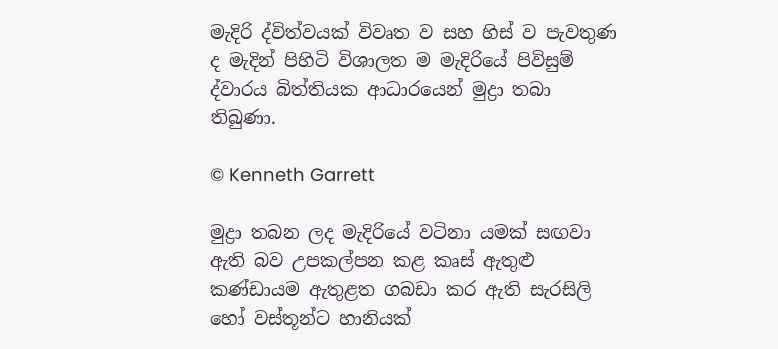මැදිරි ද්විත්වයක් විවෘත ව සහ හිස් ව පැවතුණ ද මැදින් පිහිටි විශාලත ම මැදිරියේ පිවිසුම් ද්වාරය බිත්තියක ආධාරයෙන් මුද්‍රා තබා තිබුණා.

© Kenneth Garrett

මුද්‍රා තබන ලද මැදිරියේ වටිනා යමක් සඟවා ඇති බව උපකල්පන කළ කෘස් ඇතුළු කණ්ඩායම ඇතුළත ගබඩා කර ඇති සැරසිලි හෝ වස්තූන්ට හානියක්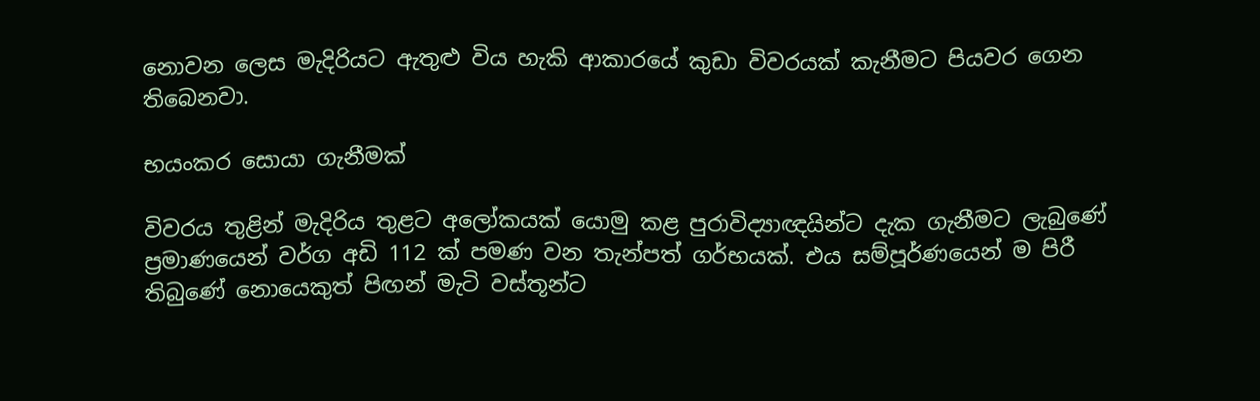නොවන ලෙස මැදිරියට ඇතුළු විය හැකි ආකාරයේ කුඩා විවරයක් කැනීමට පියවර ගෙන තිබෙනවා.

භයංකර සොයා ගැනීමක්

විවරය තුළින් මැදිරිය තුළට අලෝකයක් යොමු කළ පුරාවිද්‍යාඥයින්ට දැක ගැනීමට ලැබුණේ ප්‍රමාණයෙන් වර්ග අඩි 112 ක් පමණ වන තැන්පත් ගර්භයක්. එය සම්පූර්ණයෙන් ම පිරී තිබුණේ නොයෙකුත් පිඟන් මැටි වස්තූන්ට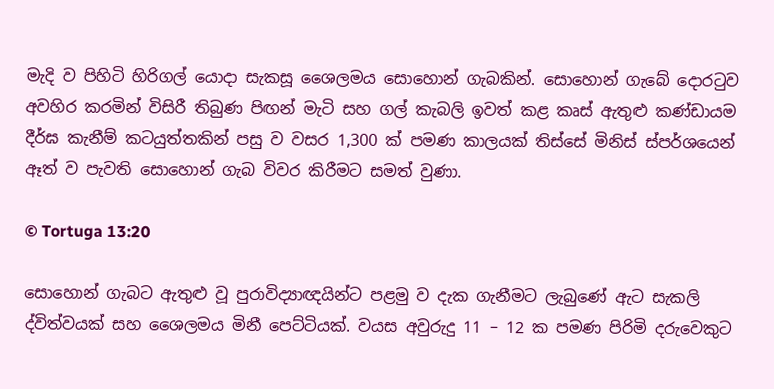මැදි ව පිහිටි හිරිගල් යොදා සැකසූ ශෛලමය සොහොන් ගැබකින්. සොහොන් ගැබේ දොරටුව අවහිර කරමින් විසිරී තිබුණ පිඟන් මැටි සහ ගල් කැබලි ඉවත් කළ කෘස් ඇතුළු කණ්ඩායම දීර්ඝ කැනීම් කටයුත්තකින් පසු ව වසර 1,300 ක් පමණ කාලයක් තිස්සේ මිනිස් ස්පර්ශයෙන් ඈත් ව පැවති සොහොන් ගැබ විවර කිරීමට සමත් වුණා.

© Tortuga 13:20

සොහොන් ගැබට ඇතුළු වූ පුරාවිද්‍යාඥයින්ට පළමු ව දැක ගැනීමට ලැබුණේ ඇට සැකලි ද්විත්වයක් සහ ශෛලමය මිනී පෙට්ටියක්. වයස අවුරුදු 11 – 12 ක පමණ පිරිමි දරුවෙකුට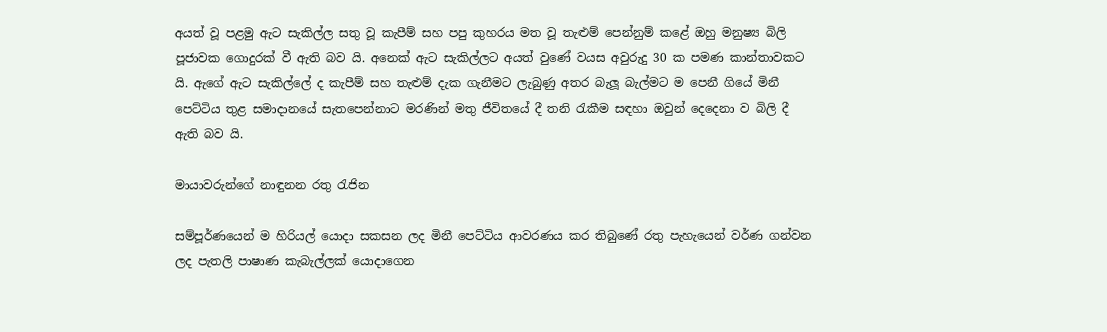අයත් වූ පළමු ඇට සැකිල්ල සතු වූ කැපීම් සහ පපු කුහරය මත වූ තැළුම් පෙන්නුම් කළේ ඔහු මනුෂ්‍ය බිලි පූජාවක ගොදුරක් වී ඇති බව යි. අනෙක් ඇට සැකිල්ලට අයත් වුණේ වයස අවුරුදු 30 ක පමණ කාන්තාවකට යි. ඇගේ ඇට සැකිල්ලේ ද කැපීම් සහ තැළුම් දැක ගැනීමට ලැබුණු අතර බැලූ බැල්මට ම පෙනී ගියේ මිනී පෙට්ටිය තුළ සමාදානයේ සැතපෙන්නාට මරණින් මතු ජීවිතයේ දී තනි රැකීම සඳහා ඔවුන් දෙදෙනා ව බිලි දී ඇති බව යි.

මායාවරුන්ගේ නාඳුනන රතු රැජින

සම්පූර්ණයෙන් ම හිරියල් යොදා සකසන ලද මිනී පෙට්ටිය ආවරණය කර තිබුණේ රතු පැහැයෙන් වර්ණ ගන්වන ලද පැතලි පාෂාණ කැබැල්ලක් යොදාගෙන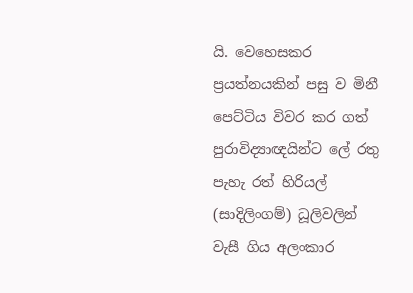යි. වෙහෙසකර ප්‍රයත්නයකින් පසු ව මිනී පෙට්ටිය විවර කර ගත් පුරාවිද්‍යාඥයින්ට ලේ රතු පැහැ රත් හිරියල් (සාදිලිංගම්) ධූලිවලින් වැසී ගිය අලංකාර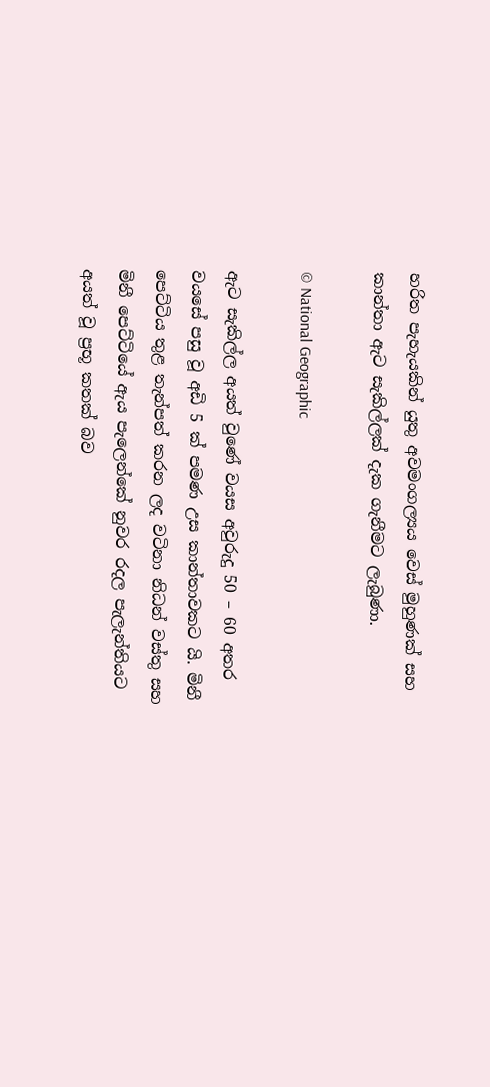හරිත පැහැයකින් යුතු අවමංගල්‍යය වෙස් මුහුණක් සහ කාන්තා ඇට සැකිල්ලක් දැක ගැනීමට ලැබුණා.

© National Geographic

ඇට සැකිල්ල අයත් වුණේ වයස අවුරුදු 50 – 60 අතර වයසේ පසු වූ අඩි 5 ක් පමණ උස කාන්තාවකට යි. මිනී පෙට්ටිය තුළ තැන්පත් කරන ලද වටිනා නිධන් වස්තු සහ මිනී පෙට්ටියේ ඇය පැලෙන්කේ නුවර රදල පැලැන්තියට අයත් වූ ප්‍රභූ කතක් බව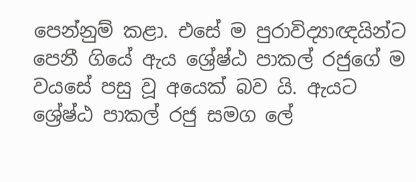පෙන්නුම් කළා. එසේ ම පුරාවිද්‍යාඥයින්ට පෙනී ගියේ ඇය ශ්‍රේෂ්ඨ පාකල් රජුගේ ම වයසේ පසු වූ අයෙක් බව යි. ඇයට ශ්‍රේෂ්ඨ පාකල් රජු සමග ලේ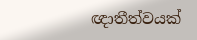ඥාතීත්වයක්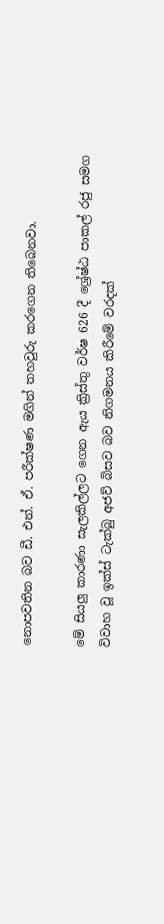නොපවතින බව ඩී. එන්. ඒ. පරීක්ෂණ මගින් තහවුරු කරගෙන තිබෙනවා.

මේ සියලු කාරණා සැලකිල්ලට ගෙන ඇය ක්‍රිස්තු වර්ෂ 626 දී ශ්‍රේෂ්ඨ පාකල් රජු සමග විවාහ වූ ඉක්ස් ටැක්බු අජව් බිසව බව නිගමනය කිරීමේ වරදක්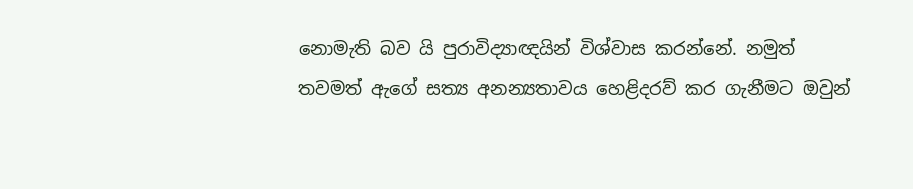නොමැති බව යි පුරාවිද්‍යාඥයින් විශ්වාස කරන්නේ. නමුත් තවමත් ඇගේ සත්‍ය අනන්‍යතාවය හෙළිදරව් කර ගැනීමට ඔවුන්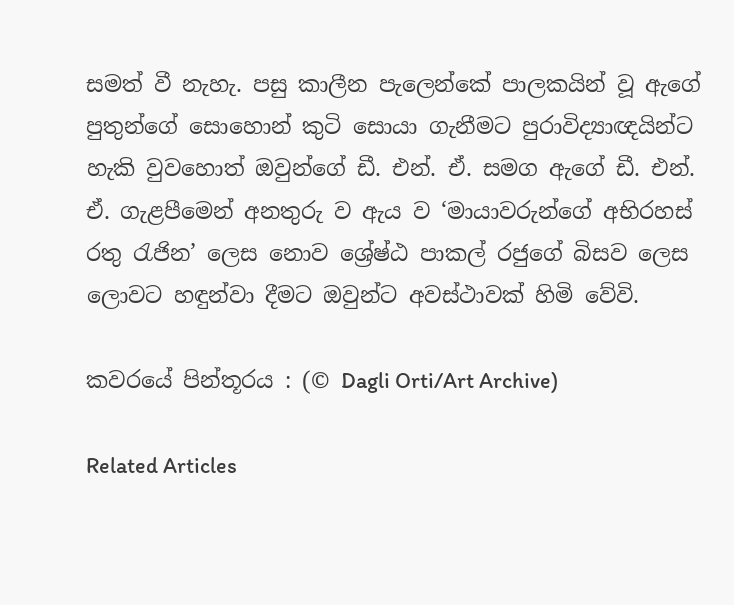සමත් වී නැහැ. පසු කාලීන පැලෙන්කේ පාලකයින් වූ ඇගේ පුතුන්ගේ සොහොන් කුටි සොයා ගැනීමට පුරාවිද්‍යාඥයින්ට හැකි වුවහොත් ඔවුන්ගේ ඩී. එන්. ඒ. සමග ඇගේ ඩී. එන්. ඒ. ගැළපීමෙන් අනතුරු ව ඇය ව ‘මායාවරුන්ගේ අභිරහස් රතු රැජින’ ලෙස නොව ශ්‍රේෂ්ඨ පාකල් රජුගේ බිසව ලෙස ලොවට හඳුන්වා දීමට ඔවුන්ට අවස්ථාවක් හිමි වේවි.

කවරයේ පින්තූරය : (© Dagli Orti/Art Archive)

Related Articles